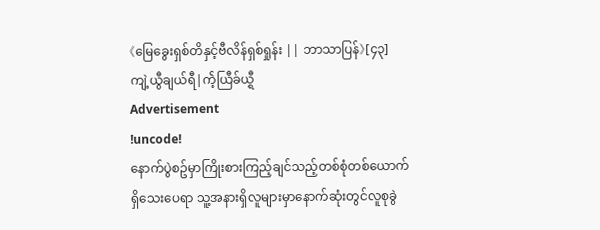《မြေခွေးရှစ်တိနှင့်ဗီလိန်ရှစ်ရှုန်း || ဘာသာပြန်》[၄၃] ကျဲ့ယွီချယ်ရီ|က်ဲ့ယြီခ်ယ္ရီ
Advertisement
!uncode!
နောက်ပွဲစဥ်မှာကြိုးစားကြည့်ချင်သည့်တစ်စုံတစ်ယောက်ရှိသေးပေရာ သူ့အနားရှိလူများမှာနောက်ဆုံးတွင်လူစုခွဲ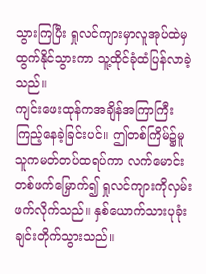သွားကြပြီး ရှုလင်ကျားမှာလူအုပ်ထဲမှထွက်နိုင်သွားကာ သူ့ထိုင်ခုံထံပြန်လာခဲ့သည်။
ကျင်းဖေးထုန်ကအချိန်အကြာကြီးကြည့်နေခဲ့ခြင်းပင်။ ဤတစ်ကြိမ်၌မူ သူကမတ်တပ်ထရပ်ကာ လက်မောင်းတစ်ဖက်မြှောက်၍ ရှုလင်ကျားကိုလှမ်းဖက်လိုက်သည်။ နှစ်ယောက်သားပုခုံးချင်းတိုက်သွားသည်။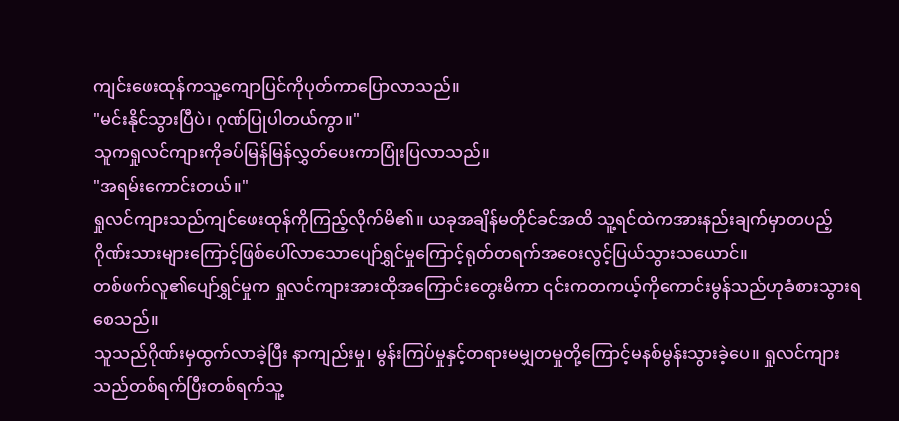ကျင်းဖေးထုန်ကသူ့ကျောပြင်ကိုပုတ်ကာပြောလာသည်။
"မင်းနိုင်သွားပြီပဲ၊ ဂုဏ်ပြုပါတယ်ကွာ။"
သူကရှုလင်ကျားကိုခပ်မြန်မြန်လွှတ်ပေးကာပြုံးပြလာသည်။
"အရမ်းကောင်းတယ်။"
ရှုလင်ကျားသည်ကျင်ဖေးထုန်ကိုကြည့်လိုက်မိ၏။ ယခုအချိန်မတိုင်ခင်အထိ သူ့ရင်ထဲကအားနည်းချက်မှာတပည့်ဂိုဏ်းသားများကြောင့်ဖြစ်ပေါ်လာသောပျော်ရွှင်မှုကြောင့်ရုတ်တရက်အဝေးလွင့်ပြယ်သွားသယောင်။
တစ်ဖက်လူ၏ပျော်ရွှင်မှုက ရှုလင်ကျားအားထိုအကြောင်းတွေးမိကာ ၎င်းကတကယ့်ကိုကောင်းမွန်သည်ဟုခံစားသွားရစေသည်။
သူသည်ဂိုဏ်းမှထွက်လာခဲ့ပြီး နာကျည်းမှု၊ မွန်းကြပ်မှုနှင့်တရားမမျှတမှုတို့ကြောင့်မနစ်မွန်းသွားခဲ့ပေ။ ရှုလင်ကျားသည်တစ်ရက်ပြီးတစ်ရက်သူ့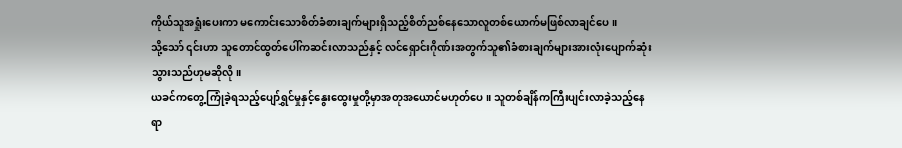ကိုယ်သူအရှုံးပေးကာ မကောင်းသောစိတ်ခံစားချက်များရှိသည့်စိတ်ညစ်နေသောလူတစ်ယောက်မဖြစ်လာချင်ပေ။
သို့သော် ၎င်းဟာ သူတောင်ထွတ်ပေါ်ကဆင်းလာသည်နှင့် လင်ရှောင်းဂိုဏ်းအတွက်သူ၏ခံစားချက်များအားလုံးပျောက်ဆုံးသွားသည်ဟုမဆိုလို။
ယခင်ကတွေ့ကြုံခဲ့ရသည့်ပျော်ရွှင်မှုနှင့်နွေးထွေးမှုတို့မှာအတုအယောင်မဟုတ်ပေ။ သူတစ်ချိန်ကကြီးပျင်းလာခဲ့သည့်နေရာ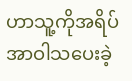ဟာသူ့ကိုအရိပ်အာဝါသပေးခဲ့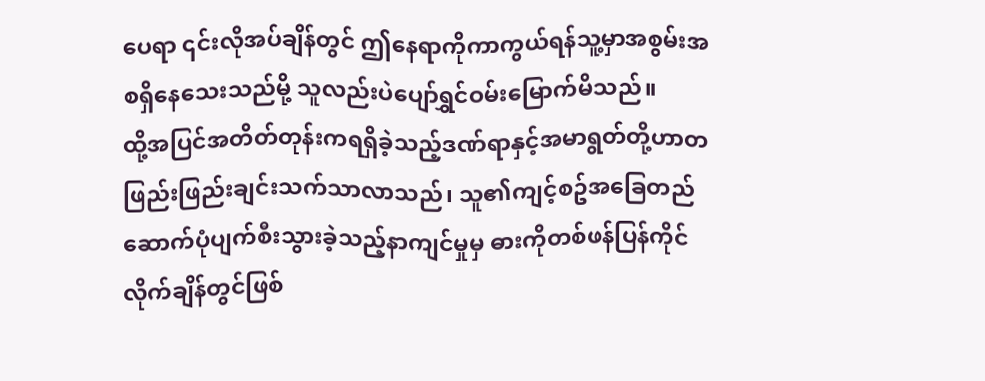ပေရာ ၎င်းလိုအပ်ချိန်တွင် ဤနေရာကိုကာကွယ်ရန်သူ့မှာအစွမ်းအစရှိနေသေးသည်မို့ သူလည်းပဲပျော်ရွှင်ဝမ်းမြောက်မိသည်။
ထို့အပြင်အတိတ်တုန်းကရရှိခဲ့သည့်ဒဏ်ရာနှင့်အမာရွတ်တို့ဟာတဖြည်းဖြည်းချင်းသက်သာလာသည်၊ သူ၏ကျင့်စဥ်အခြေတည်ဆောက်ပုံပျက်စီးသွားခဲ့သည့်နာကျင်မှုမှ ဓားကိုတစ်ဖန်ပြန်ကိုင်လိုက်ချိန်တွင်ဖြစ်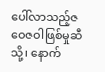ပေါ်လာသည့်ဇဝေဇဝါဖြစ်မှုဆီသို့၊ နောက်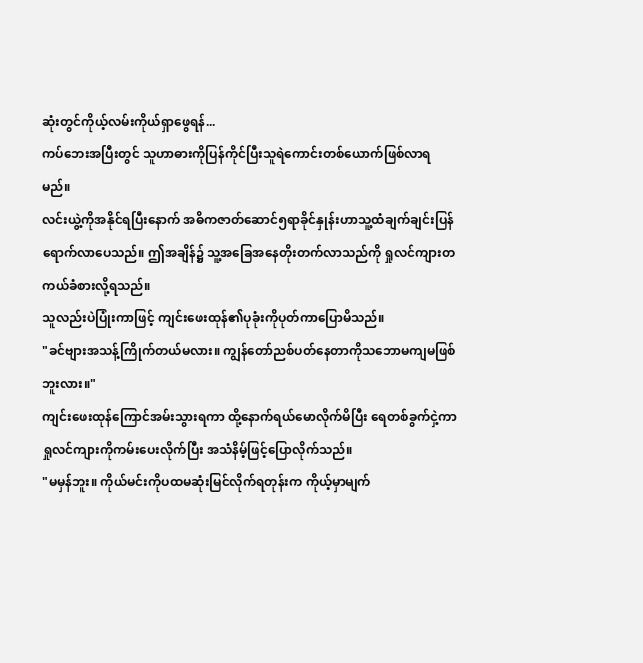ဆုံးတွင်ကိုယ့်လမ်းကိုယ်ရှာဖွေရန်...
ကပ်ဘေးအပြီးတွင် သူဟာဓားကိုပြန်ကိုင်ပြီးသူရဲကောင်းတစ်ယောက်ဖြစ်လာရမည်။
လင်းယွဲ့ကိုအနိုင်ရပြီးနောက် အဓိကဇာတ်ဆောင်၅ရာခိုင်နှုန်းဟာသူ့ထံချက်ချင်းပြန်ရောက်လာပေသည်။ ဤအချိန်၌ သူ့အခြေအနေတိုးတက်လာသည်ကို ရှုလင်ကျားတကယ်ခံစားလို့ရသည်။
သူလည်းပဲပြုံးကာဖြင့် ကျင်းဖေးထုန်၏ပုခုံးကိုပုတ်ကာပြောမိသည်။
"ခင်ဗျားအသန့်ကြိုက်တယ်မလား။ ကျွန်တော်ညစ်ပတ်နေတာကိုသဘောမကျမဖြစ်ဘူးလား။"
ကျင်းဖေးထုန်ကြောင်အမ်းသွားရကာ ထို့နောက်ရယ်မောလိုက်မိပြီး ရေတစ်ခွက်ငှဲ့ကာရှုလင်ကျားကိုကမ်းပေးလိုက်ပြီး အသံနိမ့်ဖြင့်ပြောလိုက်သည်။
"မမှန်ဘူး။ ကိုယ်မင်းကိုပထမဆုံးမြင်လိုက်ရတုန်းက ကိုယ့်မှာမျက်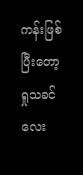ကန်းဖြစ်ပြီးတော့ ရှုသခင်လေး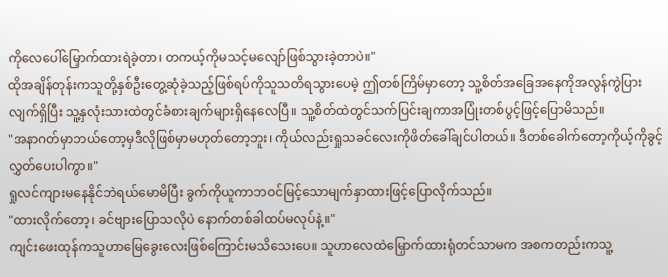ကိုလေပေါ်မြှောက်ထားရဲခဲ့တာ၊ တကယ့်ကိုမသင့်မလျော်ဖြစ်သွားခဲ့တာပဲ။"
ထိုအချိန်တုန်းကသူတို့နှစ်ဦးတွေ့ဆုံခဲ့သည့်ဖြစ်ရပ်ကိုသူသတိရသွားပေမဲ့ ဤတစ်ကြိမ်မှာတော့ သူ့စိတ်အခြေအနေကိုအလွန်ကွဲပြားလျက်ရှိပြီး သူ့နှလုံးသားထဲတွင်ခံစားချက်များရှိနေလေပြီ။ သူ့စိတ်ထဲတွင်သက်ပြင်းချကာအပြုံးတစ်ပွင့်ဖြင့်ပြောမိသည်။
"အနာဂတ်မှာဘယ်တော့မှဒီလိုဖြစ်မှာမဟုတ်တော့ဘူး၊ ကိုယ်လည်းရှုသခင်လေးကိုဖိတ်ခေါ်ချင်ပါတယ်။ ဒီတစ်ခေါက်တော့ကိုယ့်ကိုခွင့်လွှတ်ပေးပါကွာ။"
ရှုလင်ကျားမနေနိုင်ဘဲရယ်မောမိပြီး ခွက်ကိုယူကာဘဝင်မြင့်သောမျက်နှာထားဖြင့်ပြောလိုက်သည်။
"ထားလိုက်တော့၊ ခင်ဗျားပြောသလိုပဲ နောက်တစ်ခါထပ်မလုပ်နဲ့။"
ကျင်းဖေးထုန်ကသူဟာမြေခွေးလေးဖြစ်ကြောင်းမသိသေးပေ။ သူဟာလေထဲမြှောက်ထားရုံတင်သာမက အစကတည်းကသူ့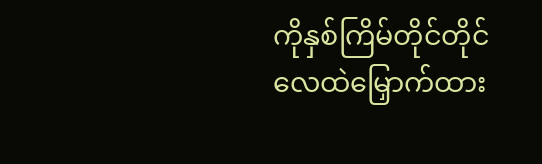ကိုနှစ်ကြိမ်တိုင်တိုင်လေထဲမြှောက်ထား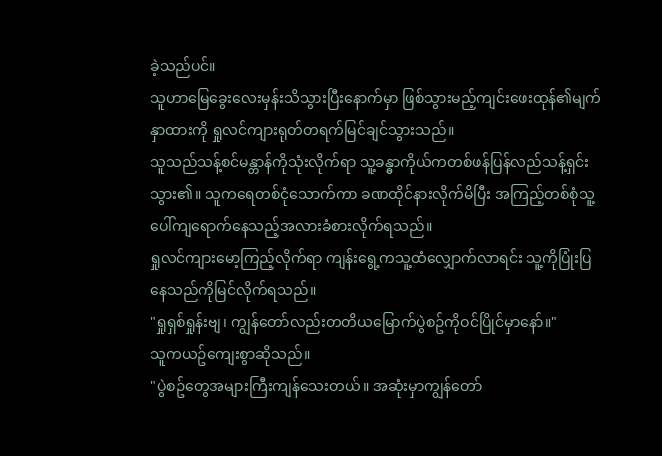ခဲ့သည်ပင်။
သူဟာမြေခွေးလေးမှန်းသိသွားပြီးနောက်မှာ ဖြစ်သွားမည့်ကျင်းဖေးထုန်၏မျက်နှာထားကို ရှုလင်ကျားရုတ်တရက်မြင်ချင်သွားသည်။
သူသည်သန့်စင်မန္တာန်ကိုသုံးလိုက်ရာ သူ့ခန္ဓာကိုယ်ကတစ်ဖန်ပြန်လည်သန့်ရှင်းသွား၏။ သူကရေတစ်ငုံသောက်ကာ ခဏထိုင်နားလိုက်မိပြီး အကြည့်တစ်စုံသူ့ပေါ်ကျရောက်နေသည့်အလားခံစားလိုက်ရသည်။
ရှုလင်ကျားမော့ကြည့်လိုက်ရာ ကျန်းရွေ့ကသူ့ထံလျှောက်လာရင်း သူ့ကိုပြုံးပြနေသည်ကိုမြင်လိုက်ရသည်။
"ရှုရှစ်ရှုန်းဗျ၊ ကျွန်တော်လည်းတတိယမြောက်ပွဲစဥ်ကိုဝင်ပြိုင်မှာနော်။"
သူကယဥ်ကျေးစွာဆိုသည်။
"ပွဲစဥ်တွေအများကြီးကျန်သေးတယ်။ အဆုံးမှာကျွန်တော်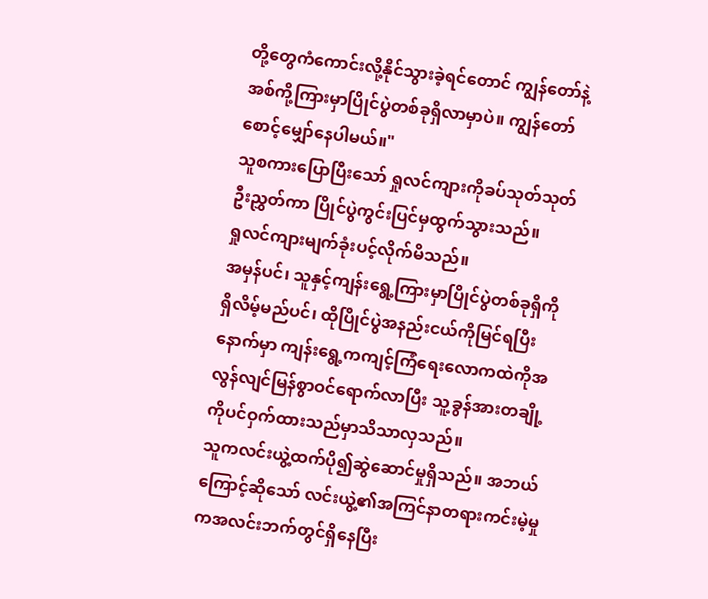တို့တွေကံကောင်းလို့နိုင်သွားခဲ့ရင်တောင် ကျွန်တော်နဲ့အစ်ကို့ကြားမှာပြိုင်ပွဲတစ်ခုရှိလာမှာပဲ။ ကျွန်တော်စောင့်မျှော်နေပါမယ်။"
သူစကားပြောပြီးသော် ရှုလင်ကျားကိုခပ်သုတ်သုတ်ဦးညွှတ်ကာ ပြိုင်ပွဲကွင်းပြင်မှထွက်သွားသည်။
ရှုလင်ကျားမျက်ခုံးပင့်လိုက်မိသည်။
အမှန်ပင်၊ သူနှင့်ကျန်းရွေ့ကြားမှာပြိုင်ပွဲတစ်ခုရှိကိုရှိလိမ့်မည်ပင်၊ ထိုပြိုင်ပွဲအနည်းငယ်ကိုမြင်ရပြီးနောက်မှာ ကျန်းရွေ့ကကျင့်ကြံရေးလောကထဲကိုအလွန်လျင်မြန်စွာဝင်ရောက်လာပြီး သူ့ခွန်အားတချို့ကိုပင်ဝှက်ထားသည်မှာသိသာလှသည်။
သူကလင်းယွဲ့ထက်ပို၍ဆွဲဆောင်မှုရှိသည်။ အဘယ်ကြောင့်ဆိုသော် လင်းယွဲ့၏အကြင်နာတရားကင်းမဲ့မှုကအလင်းဘက်တွင်ရှိနေပြီး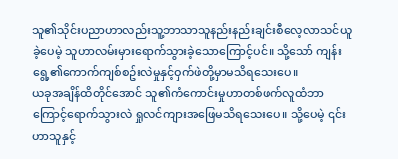သူ၏သိုင်းပညာဟာလည်းသူ့ဘာသာသူနည်းနည်းချင်းစီလေ့လာသင်ယူခဲ့ပေမဲ့ သူဟာလမ်းမှားရောက်သွားခဲ့သောကြောင့်ပင်။ သို့သော် ကျန်းရွေ့၏ကောက်ကျစ်စဥ်းလဲမှုနှင့်ဝှက်ဖဲတို့မှာမသိရသေးပေ။
ယခုအချိန်ထိတိုင်အောင် သူ၏ကံကောင်းမှုဟာတစ်ဖက်လူထံဘာကြောင့်ရောက်သွားလဲ ရှုလင်ကျားအဖြေမသိရသေးပေ။ သို့ပေမဲ့ ၎င်းဟာသူနှင့်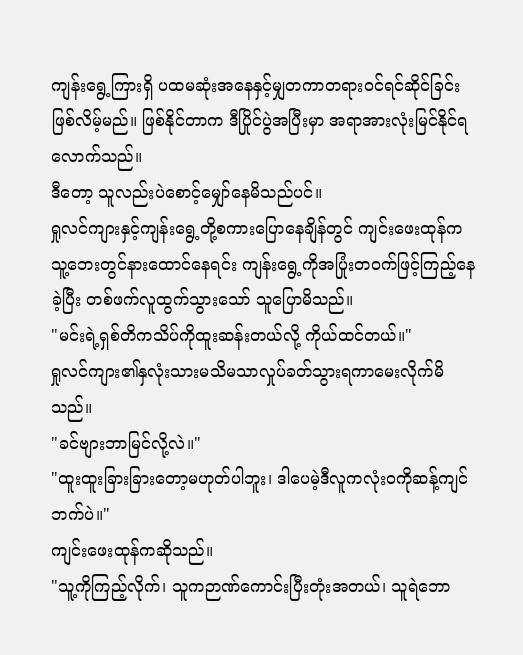ကျန်းရွေ့ကြားရှိ ပထမဆုံးအနေနှင့်မျှတကာတရားဝင်ရင်ဆိုင်ခြင်းဖြစ်လိမ့်မည်။ ဖြစ်နိုင်တာက ဒီပြိုင်ပွဲအပြီးမှာ အရာအားလုံးမြင်နိုင်ရလောက်သည်။
ဒီတော့ သူလည်းပဲစောင့်မျှော်နေမိသည်ပင်။
ရှုလင်ကျားနှင့်ကျန်းရွေ့တို့စကားပြောနေချိန်တွင် ကျင်းဖေးထုန်ကသူ့ဘေးတွင်နားထောင်နေရင်း ကျန်းရွေ့ကိုအပြုံးတဝက်ဖြင့်ကြည့်နေခဲ့ပြီး တစ်ဖက်လူထွက်သွားသော် သူပြောမိသည်။
"မင်းရဲ့ရှစ်တိကသိပ်ကိုထူးဆန်းတယ်လို့ ကိုယ်ထင်တယ်။"
ရှုလင်ကျား၏နှလုံးသားမသိမသာလှုပ်ခတ်သွားရကာမေးလိုက်မိသည်။
"ခင်ဗျားဘာမြင်လို့လဲ။"
"ထူးထူးခြားခြားတော့မဟုတ်ပါဘူး၊ ဒါပေမဲ့ဒီလူကလုံးဝကိုဆန့်ကျင်ဘက်ပဲ။"
ကျင်းဖေးထုန်ကဆိုသည်။
"သူ့ကိုကြည့်လိုက်၊ သူကဉာဏ်ကောင်းပြီးတုံးအတယ်၊ သူရဲဘော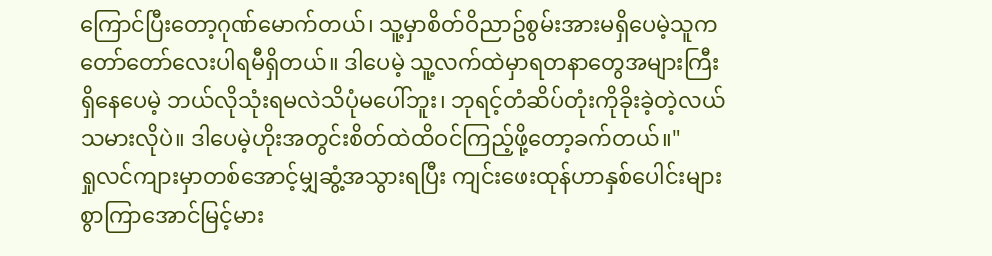ကြောင်ပြီးတော့ဂုဏ်မောက်တယ်၊ သူ့မှာစိတ်ဝိညာဥ်စွမ်းအားမရှိပေမဲ့သူကတော်တော်လေးပါရမီရှိတယ်။ ဒါပေမဲ့ သူ့လက်ထဲမှာရတနာတွေအများကြီးရှိနေပေမဲ့ ဘယ်လိုသုံးရမလဲသိပုံမပေါ်ဘူး၊ ဘုရင့်တံဆိပ်တုံးကိုခိုးခဲ့တဲ့လယ်သမားလိုပဲ။ ဒါပေမဲ့ဟိုးအတွင်းစိတ်ထဲထိဝင်ကြည့်ဖို့တော့ခက်တယ်။"
ရှုလင်ကျားမှာတစ်အောင့်မျှဆွံ့အသွားရပြီး ကျင်းဖေးထုန်ဟာနှစ်ပေါင်းများစွာကြာအောင်မြင့်မား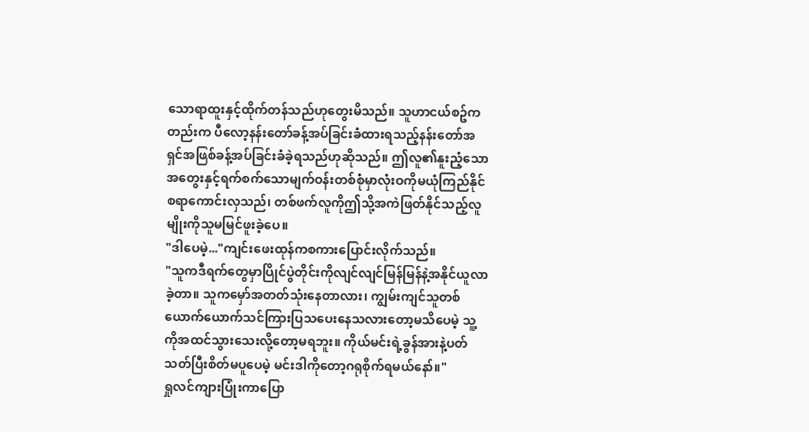သောရာထူးနှင့်ထိုက်တန်သည်ဟုတွေးမိသည်။ သူဟာငယ်စဥ်ကတည်းက ပီလော့နန်းတော်ခန့်အပ်ခြင်းခံထားရသည့်နန်းတော်အရှင်အဖြစ်ခန့်အပ်ခြင်းခံခဲ့ရသည်ဟုဆိုသည်။ ဤလူ၏နူးညံ့သောအတွေးနှင့်ရက်စက်သောမျက်ဝန်းတစ်စုံမှာလုံးဝကိုမယုံကြည်နိုင်စရာကောင်းလှသည်၊ တစ်ဖက်လူကိုဤသို့အကဲဖြတ်နိုင်သည့်လူမျိုးကိုသူမမြင်ဖူးခဲ့ပေ။
"ဒါပေမဲ့..."ကျင်းဖေးထုန်ကစကားပြောင်းလိုက်သည်။
"သူကဒီရက်တွေမှာပြိုင်ပွဲတိုင်းကိုလျင်လျင်မြန်မြန်နဲ့အနိုင်ယူလာခဲ့တာ။ သူကမှော်အတတ်သုံးနေတာလား၊ ကျွမ်းကျင်သူတစ်ယောက်ယောက်သင်ကြားပြသပေးနေသလားတော့မသိပေမဲ့ သူ့ကိုအထင်သွားသေးလို့တော့မရဘူး။ ကိုယ်မင်းရဲ့ခွန်အားနဲ့ပတ်သတ်ပြီးစိတ်မပူပေမဲ့ မင်းဒါကိုတော့ဂရုစိုက်ရမယ်နော်။"
ရှုလင်ကျားပြုံးကာပြော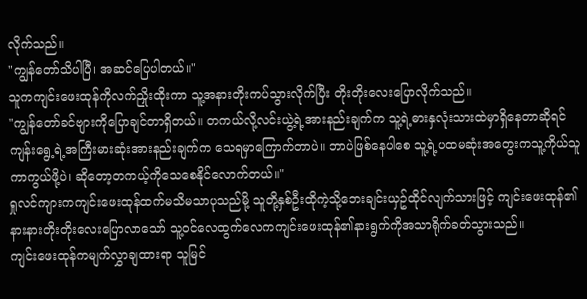လိုက်သည်။
"ကျွန်တော်သိပါပြီ၊ အဆင်ပြေပါတယ်။"
သူကကျင်းဖေးထုန်ကိုလက်ညှိုးထိုးကာ သူ့အနားတိုးကပ်သွားလိုက်ပြီး တိုးတိုးလေးပြောလိုက်သည်။
"ကျွန်တော်ခင်ဗျားကိုပြောချင်တာရှိတယ်။ တကယ်လို့လင်းယွဲ့ရဲ့အားနည်းချက်က သူ့ရဲ့ဓားနှလုံးသားထဲမှာရှိနေတာဆိုရင် ကျန်းရွေ့ရဲ့အကြီးမားဆုံးအားနည်းချက်က သေရမှာကြောက်တာပဲ။ ဘာပဲဖြစ်နေပါစေ သူ့ရဲ့ပထမဆုံးအတွေးကသူ့ကိုယ်သူကာကွယ်ဖို့ပဲ၊ ဆိုတော့တကယ့်ကိုသေစေနိုင်လောက်တယ်။"
ရှုလင်ကျားကကျင်းဖေးထုန်ထက်မသိမသာပုသည်မို့ သူတို့နှစ်ဦးထိုကဲ့သို့ဘေးချင်းယှဥ်ထိုင်လျက်သားဖြင့် ကျင်းဖေးထုန်၏နားနားတိုးတိုးလေးပြောလာသော် သူ့ဝင်လေထွက်လေကကျင်းဖေးထုန်၏နားရွက်ကိုအသာရိုက်ခတ်သွားသည်။
ကျင်းဖေးထုန်ကမျက်လွှာချထားရာ သူမြင်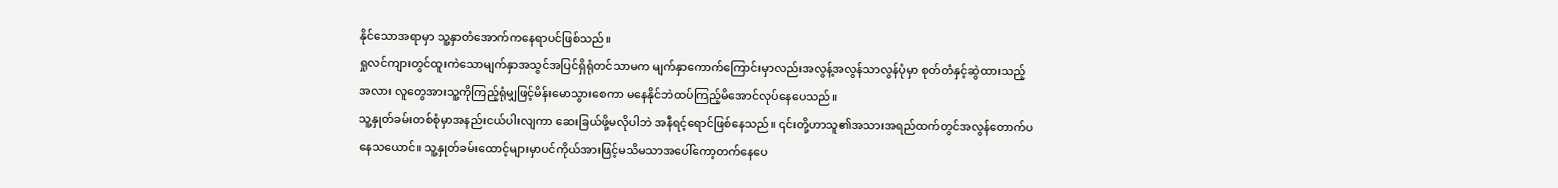နိုင်သောအရာမှာ သူ့နှာတံအောက်ကနေရာပင်ဖြစ်သည်။
ရှုလင်ကျားတွင်ထူးကဲသောမျက်နှာအသွင်အပြင်ရှိရုံတင်သာမက မျက်နှာကောက်ကြောင်းမှာလည်းအလွန့်အလွန်သာလွန်ပုံမှာ စုတ်တံနှင့်ဆွဲထားသည့်အလား လူတွေအားသူ့ကိုကြည့်ရုံမျှဖြင့်မိန်းမောသွားစေကာ မနေနိုင်ဘဲထပ်ကြည့်မိအောင်လုပ်နေပေသည်။
သူ့နှုတ်ခမ်းတစ်စုံမှာအနည်းငယ်ပါးလျကာ ဆေးခြယ်ဖို့မလိုပါဘဲ အနီရင့်ရောင်ဖြစ်နေသည်။ ၎င်းတို့ဟာသူ၏အသားအရည်ထက်တွင်အလွန်တောက်ပနေသယောင်။ သူ့နှုတ်ခမ်းထောင့်များမှာပင်ကိုယ်အားဖြင့်မသိမသာအပေါ်ကော့တက်နေပေ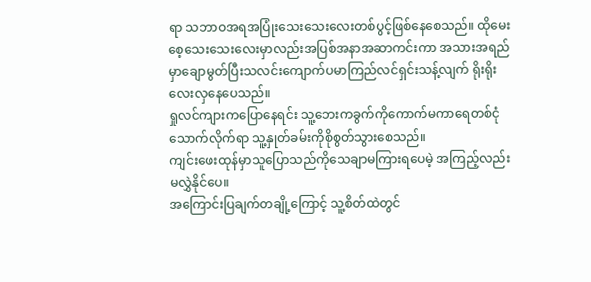ရာ သဘာဝအရအပြုံးသေးသေးလေးတစ်ပွင့်ဖြစ်နေစေသည်။ ထိုမေးစေ့သေးသေးလေးမှာလည်းအပြစ်အနာအဆာကင်းကာ အသားအရည်မှာချောမွတ်ပြီးသလင်းကျောက်ပမာကြည်လင်ရှင်းသန့်လျက် ရိုးရိုးလေးလှနေပေသည်။
ရှုလင်ကျားကပြောနေရင်း သူ့ဘေးကခွက်ကိုကောက်မကာရေတစ်ငုံသောက်လိုက်ရာ သူ့နှုတ်ခမ်းကိုစိုစွတ်သွားစေသည်။
ကျင်းဖေးထုန်မှာသူပြောသည်ကိုသေချာမကြားရပေမဲ့ အကြည့်လည်းမလွှဲနိုင်ပေ။
အကြောင်းပြချက်တချို့ကြောင့် သူ့စိတ်ထဲတွင်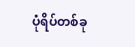ပုံရိပ်တစ်ခု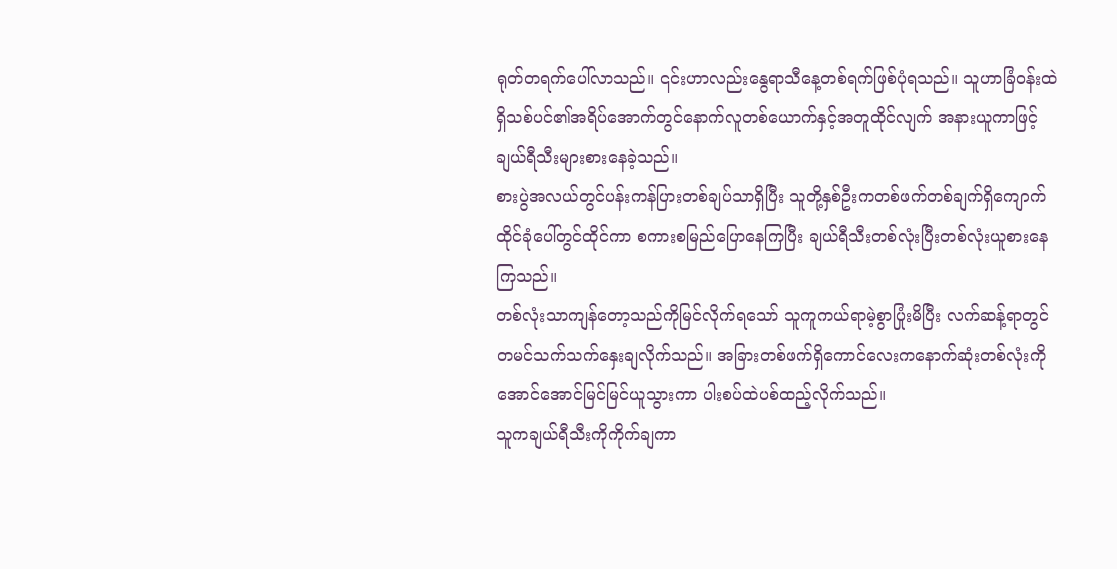ရုတ်တရက်ပေါ်လာသည်။ ၎င်းဟာလည်းနွေရာသီနေ့တစ်ရက်ဖြစ်ပုံရသည်။ သူဟာခြံဝန်းထဲရှိသစ်ပင်၏အရိပ်အောက်တွင်နောက်လူတစ်ယောက်နှင့်အတူထိုင်လျက် အနားယူကာဖြင့်ချယ်ရီသီးများစားနေခဲ့သည်။
စားပွဲအလယ်တွင်ပန်းကန်ပြားတစ်ချပ်သာရှိပြီး သူတို့နှစ်ဦးကတစ်ဖက်တစ်ချက်ရှိကျောက်ထိုင်ခုံပေါ်တွင်ထိုင်ကာ စကားစမြည်ပြောနေကြပြီး ချယ်ရီသီးတစ်လုံးပြီးတစ်လုံးယူစားနေကြသည်။
တစ်လုံးသာကျန်တော့သည်ကိုမြင်လိုက်ရသော် သူကူကယ်ရာမဲ့စွာပြုံးမိပြီး လက်ဆန့်ရာတွင်တမင်သက်သက်နှေးချလိုက်သည်။ အခြားတစ်ဖက်ရှိကောင်လေးကနောက်ဆုံးတစ်လုံးကိုအောင်အောင်မြင်မြင်ယူသွားကာ ပါးစပ်ထဲပစ်ထည့်လိုက်သည်။
သူကချယ်ရီသီးကိုကိုက်ချကာ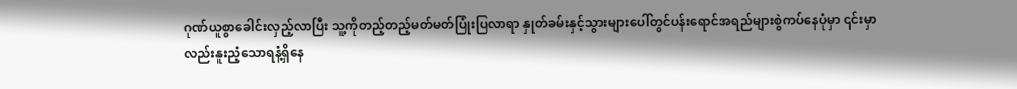ဂုဏ်ယူစွာခေါင်းလှည့်လာပြီး သူ့ကိုတည့်တည့်မတ်မတ်ပြုံးပြလာရာ နှုတ်ခမ်းနှင့်သွားများပေါ်တွင်ပန်းရောင်အရည်များစွဲကပ်နေပုံမှာ ၎င်းမှာလည်းနူးညံ့သောရနံ့ရှိနေ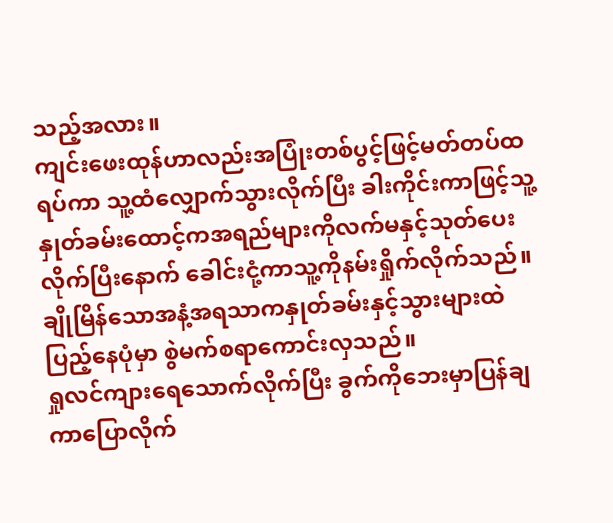သည့်အလား။
ကျင်းဖေးထုန်ဟာလည်းအပြုံးတစ်ပွင့်ဖြင့်မတ်တပ်ထရပ်ကာ သူ့ထံလျှောက်သွားလိုက်ပြီး ခါးကိုင်းကာဖြင့်သူ့နှုတ်ခမ်းထောင့်ကအရည်များကိုလက်မနှင့်သုတ်ပေးလိုက်ပြီးနောက် ခေါင်းငုံ့ကာသူ့ကိုနမ်းရှိုက်လိုက်သည်။
ချိုမြိန်သောအနံ့အရသာကနှုတ်ခမ်းနှင့်သွားများထဲပြည့်နေပုံမှာ စွဲမက်စရာကောင်းလှသည်။
ရှုလင်ကျားရေသောက်လိုက်ပြီး ခွက်ကိုဘေးမှာပြန်ချကာပြောလိုက်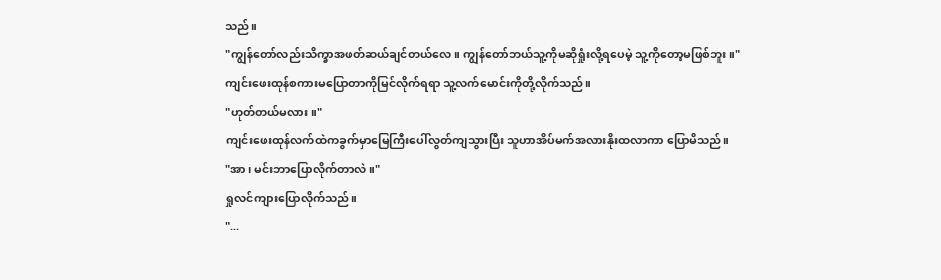သည်။
"ကျွန်တော်လည်းသိက္ခာအဖတ်ဆယ်ချင်တယ်လေ။ ကျွန်တော်ဘယ်သူ့ကိုမဆိုရှုံးလို့ရပေမဲ့ သူ့ကိုတော့မဖြစ်ဘူး။"
ကျင်းဖေးထုန်စကားမပြောတာကိုမြင်လိုက်ရရာ သူ့လက်မောင်းကိုတို့လိုက်သည်။
"ဟုတ်တယ်မလား။"
ကျင်းဖေးထုန်လက်ထဲကခွက်မှာမြေကြီးပေါ်လွတ်ကျသွားပြီး သူဟာအိပ်မက်အလားနိုးထလာကာ ပြောမိသည်။
"အာ၊ မင်းဘာပြောလိုက်တာလဲ။"
ရှုလင်ကျားပြောလိုက်သည်။
"...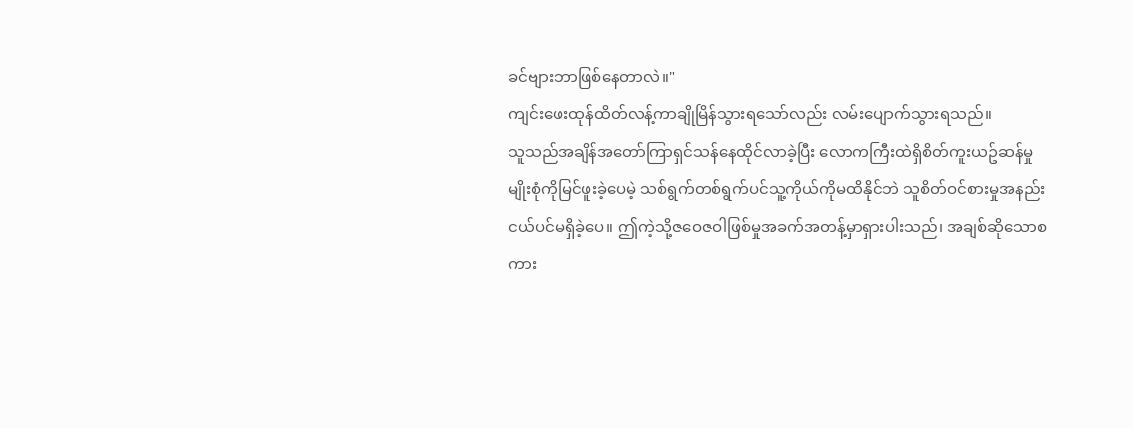ခင်ဗျားဘာဖြစ်နေတာလဲ။"
ကျင်းဖေးထုန်ထိတ်လန့်ကာချိုမြိန်သွားရသော်လည်း လမ်းပျောက်သွားရသည်။
သူသည်အချိန်အတော်ကြာရှင်သန်နေထိုင်လာခဲ့ပြီး လောကကြီးထဲရှိစိတ်ကူးယဥ်ဆန်မှုမျိုးစုံကိုမြင်ဖူးခဲ့ပေမဲ့ သစ်ရွက်တစ်ရွက်ပင်သူ့ကိုယ်ကိုမထိနိုင်ဘဲ သူစိတ်ဝင်စားမှုအနည်းငယ်ပင်မရှိခဲ့ပေ။ ဤကဲ့သို့ဇဝေဇဝါဖြစ်မှုအခက်အတန့်မှာရှားပါးသည်၊ အချစ်ဆိုသောစကား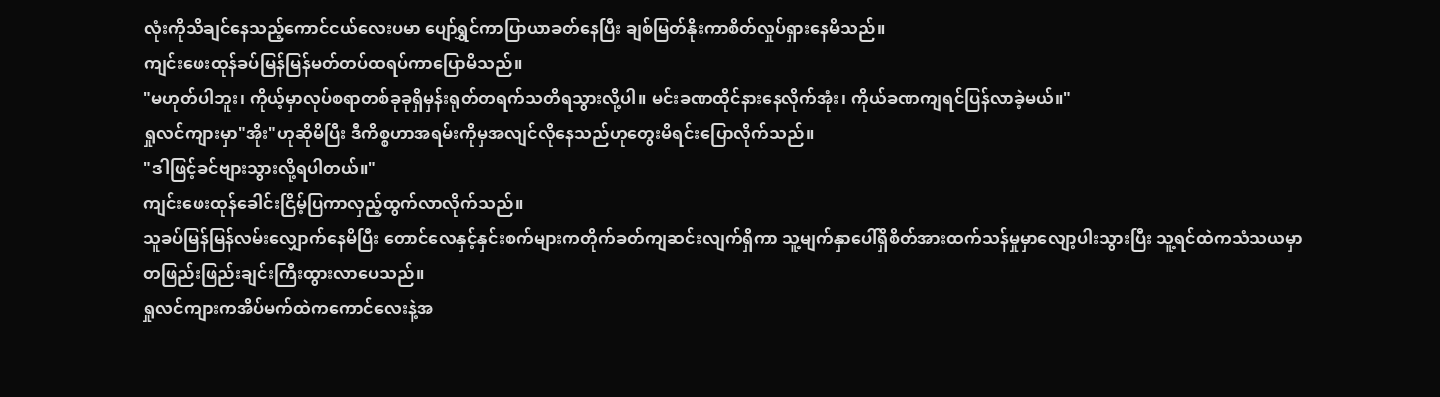လုံးကိုသိချင်နေသည့်ကောင်ငယ်လေးပမာ ပျော်ရွှင်ကာပြာယာခတ်နေပြီး ချစ်မြတ်နိုးကာစိတ်လှုပ်ရှားနေမိသည်။
ကျင်းဖေးထုန်ခပ်မြန်မြန်မတ်တပ်ထရပ်ကာပြောမိသည်။
"မဟုတ်ပါဘူး၊ ကိုယ့်မှာလုပ်စရာတစ်ခုခုရှိမှန်းရုတ်တရက်သတိရသွားလို့ပါ။ မင်းခဏထိုင်နားနေလိုက်အုံး၊ ကိုယ်ခဏကျရင်ပြန်လာခဲ့မယ်။"
ရှုလင်ကျားမှာ"အိုး"ဟုဆိုမိပြီး ဒီကိစ္စဟာအရမ်းကိုမှအလျင်လိုနေသည်ဟုတွေးမိရင်းပြောလိုက်သည်။
"ဒါဖြင့်ခင်ဗျားသွားလို့ရပါတယ်။"
ကျင်းဖေးထုန်ခေါင်းငြိမ့်ပြကာလှည့်ထွက်လာလိုက်သည်။
သူခပ်မြန်မြန်လမ်းလျှောက်နေမိပြီး တောင်လေနှင့်နှင်းစက်များကတိုက်ခတ်ကျဆင်းလျက်ရှိကာ သူ့မျက်နှာပေါ်ရှိစိတ်အားထက်သန်မှုမှာလျော့ပါးသွားပြီး သူ့ရင်ထဲကသံသယမှာတဖြည်းဖြည်းချင်းကြီးထွားလာပေသည်။
ရှုလင်ကျားကအိပ်မက်ထဲကကောင်လေးနဲ့အ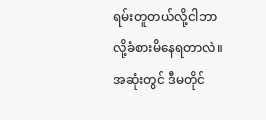ရမ်းတူတယ်လို့ငါဘာလို့ခံစားမိနေရတာလဲ။
အဆုံးတွင် ဒီမတိုင်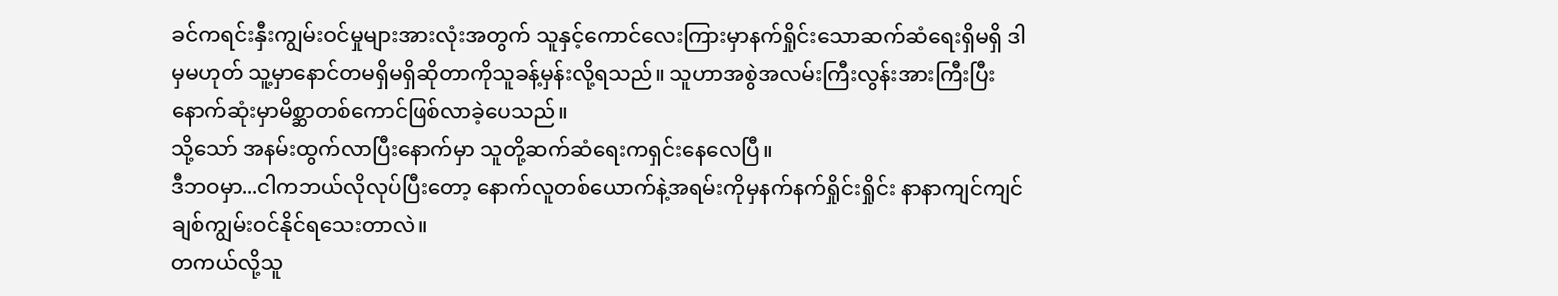ခင်ကရင်းနှီးကျွမ်းဝင်မှုများအားလုံးအတွက် သူနှင့်ကောင်လေးကြားမှာနက်ရှိုင်းသောဆက်ဆံရေးရှိမရှိ ဒါမှမဟုတ် သူ့မှာနောင်တမရှိမရှိဆိုတာကိုသူခန့်မှန်းလို့ရသည်။ သူဟာအစွဲအလမ်းကြီးလွန်းအားကြီးပြီး နောက်ဆုံးမှာမိစ္ဆာတစ်ကောင်ဖြစ်လာခဲ့ပေသည်။
သို့သော် အနမ်းထွက်လာပြီးနောက်မှာ သူတို့ဆက်ဆံရေးကရှင်းနေလေပြီ။
ဒီဘဝမှာ...ငါကဘယ်လိုလုပ်ပြီးတော့ နောက်လူတစ်ယောက်နဲ့အရမ်းကိုမှနက်နက်ရှိုင်းရှိုင်း နာနာကျင်ကျင်ချစ်ကျွမ်းဝင်နိုင်ရသေးတာလဲ။
တကယ်လို့သူ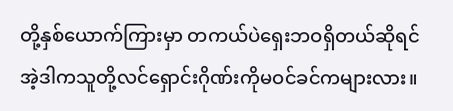တို့နှစ်ယောက်ကြားမှာ တကယ်ပဲရှေးဘဝရှိတယ်ဆိုရင် အဲ့ဒါကသူတို့လင်ရှောင်းဂိုဏ်းကိုမဝင်ခင်ကများလား။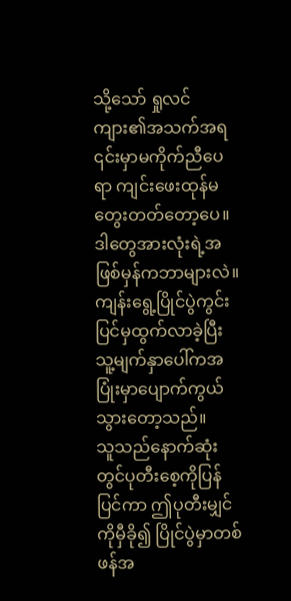သို့သော် ရှုလင်ကျား၏အသက်အရ ၎င်းမှာမကိုက်ညီပေရာ ကျင်းဖေးထုန်မတွေးတတ်တော့ပေ။ ဒါတွေအားလုံးရဲ့အဖြစ်မှန်ကဘာများလဲ။
ကျန်းရွေ့ပြိုင်ပွဲကွင်းပြင်မှထွက်လာခဲ့ပြီး သူ့မျက်နှာပေါ်ကအပြုံးမှာပျောက်ကွယ်သွားတော့သည်။
သူသည်နောက်ဆုံးတွင်ပုတီးစေ့ကိုပြန်ပြင်ကာ ဤပုတီးမျှင်ကိုမှီခို၍ ပြိုင်ပွဲမှာတစ်ဖန်အ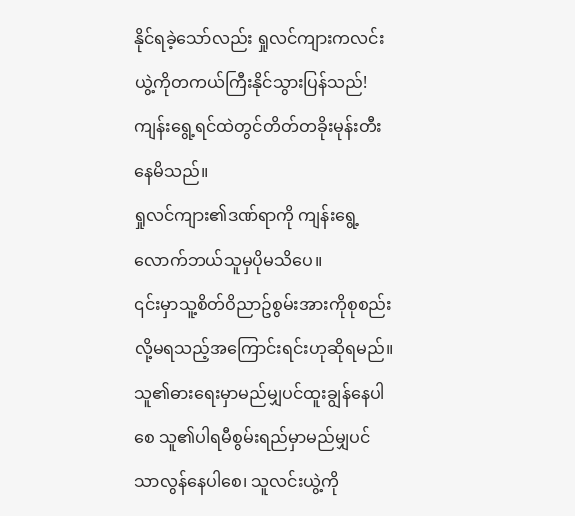နိုင်ရခဲ့သော်လည်း ရှုလင်ကျားကလင်းယွဲ့ကိုတကယ်ကြီးနိုင်သွားပြန်သည်!
ကျန်းရွေ့ရင်ထဲတွင်တိတ်တခိုးမုန်းတီးနေမိသည်။
ရှုလင်ကျား၏ဒဏ်ရာကို ကျန်းရွေ့လောက်ဘယ်သူမှပိုမသိပေ။
၎င်းမှာသူ့စိတ်ဝိညာဥ်စွမ်းအားကိုစုစည်းလို့မရသည့်အကြောင်းရင်းဟုဆိုရမည်။ သူ၏ဓားရေးမှာမည်မျှပင်ထူးချွန်နေပါစေ သူ၏ပါရမီစွမ်းရည်မှာမည်မျှပင်သာလွန်နေပါစေ၊ သူလင်းယွဲ့ကို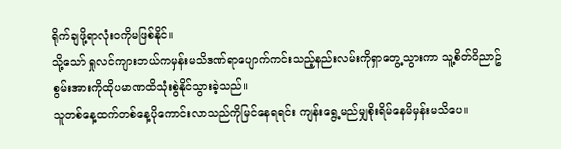ရိုက်ချဖို့ရာလုံးဝကိုမဖြစ်နိုင်။
သို့သော် ရှုလင်ကျားဘယ်ကမှန်းမသိဒဏ်ရာပျောက်ကင်းသည့်နည်းလမ်းကိုရှာတွေ့သွားကာ သူ့စိတ်ဝိညာဥ်စွမ်းအားကိုထိုပမာဏထိသုံးစွဲနိုင်သွားခဲ့သည်။
သူတစ်နေ့ထက်တစ်နေ့ပိုကောင်းလာသည်ကိုမြင်နေရရင်း ကျန်းရွေ့မည်မျှစိုးရိမ်နေမိမှန်းမသိပေ။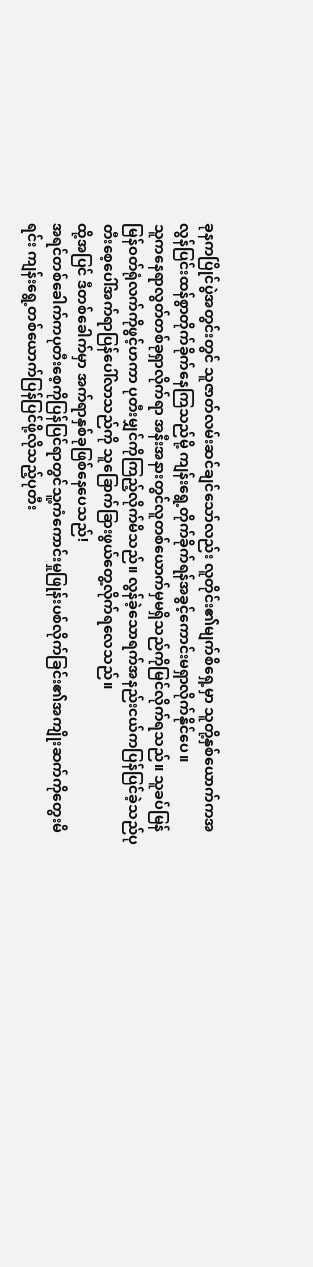ခုနကပြိုင်ပွဲအတွင်းတွင် သူဇာတ်လမ်းဆင်ချင်သော်လည်း လူတိုင်း၏မျက်စိရှေ့မှာ သူတို့နှစ်ယောက်ကအလွန်ပြင်းထန်စွာတိုက်ခိုက်နေကြသည်မို့ ကျန်းရွေ့တိုက်ခိုက်ရန်အခွင့်ကောင်းမရှာလိုက်နိုင်ပေ။
သူကနေရာလွတ်တစ်ခုရှာလိုက်ရာ အနီးအနားတွင်လူတစ်ယောက်မှမရှိသည်ကိုမြင်လိုက်ရသည်။ သူခပ်မြန်မြန်ဝတ်ရုံလက်ကိုဖွင့်ဟကာ ပုတီးမျှင်ကိုကြည့်လိုက်မိသည်။ လွန်ခဲ့သောရက်အနည်းငယ်ကပြန်ပြင်ခဲ့သည်ပုတီးစေ့ပေါ်အက်ရာပြန်ပေါ်လာသည်ကို သူခြောက်ခြားဖွယ်တွေ့လိုက်ရလေသည်။
ထို့အပြင် ဒီတစ်ခေါက်မှာ အက်ရာနှစ်ခုဖြစ်နေပေသည်!
အရင်တစ်ခေါက်ကပုတီးစေ့ကိုပြန်ပြင်ရာတွင်သူ့ကံကောင်းမှုဖြုန်းပစ်လိုက်ခြင်း၏အကျိုးဆက်ကိုတွေးမိရင်း ကျန်းရွေ့တစ်ယောက်ပြန်ပြင်ဖို့လိုသည့်ပုတီး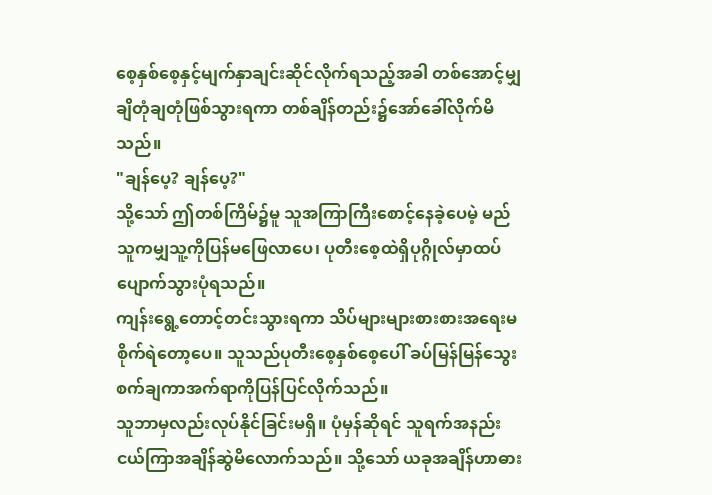စေ့နှစ်စေ့နှင့်မျက်နှာချင်းဆိုင်လိုက်ရသည့်အခါ တစ်အောင့်မျှချိတုံချတုံဖြစ်သွားရကာ တစ်ချိန်တည်း၌အော်ခေါ်လိုက်မိသည်။
"ချန်ပေ့? ချန်ပေ့?"
သို့သော် ဤတစ်ကြိမ်၌မူ သူအကြာကြီးစောင့်နေခဲ့ပေမဲ့ မည်သူကမျှသူ့ကိုပြန်မဖြေလာပေ၊ ပုတီးစေ့ထဲရှိပုဂ္ဂိုလ်မှာထပ်ပျောက်သွားပုံရသည်။
ကျန်းရွေ့တောင့်တင်းသွားရကာ သိပ်များများစားစားအရေးမစိုက်ရဲတော့ပေ။ သူသည်ပုတီးစေ့နှစ်စေ့ပေါ် ခပ်မြန်မြန်သွေးစက်ချကာအက်ရာကိုပြန်ပြင်လိုက်သည်။
သူဘာမှလည်းလုပ်နိုင်ခြင်းမရှိ။ ပုံမှန်ဆိုရင် သူရက်အနည်းငယ်ကြာအချိန်ဆွဲမိလောက်သည်။ သို့သော် ယခုအချိန်ဟာဓား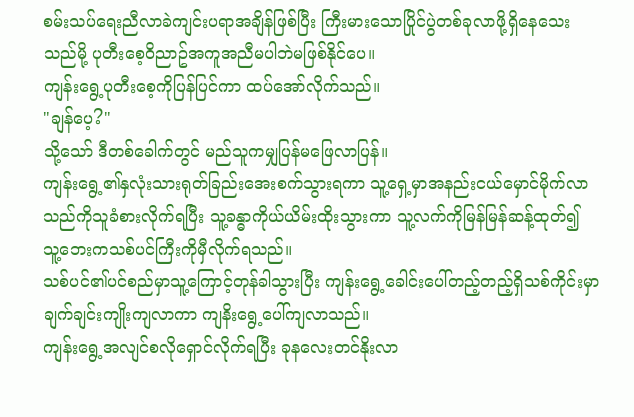စမ်းသပ်ရေးညီလာခဲကျင်းပရာအချိန်ဖြစ်ပြီး ကြီးမားသောပြိုင်ပွဲတစ်ခုလာဖို့ရှိနေသေးသည်မို့ ပုတီးစေ့ဝိညာဥ်အကူအညီမပါဘဲမဖြစ်နိုင်ပေ။
ကျန်းရွေ့ပုတီးစေ့ကိုပြန်ပြင်ကာ ထပ်အော်လိုက်သည်။
"ချန်ပေ့?"
သို့သော် ဒီတစ်ခေါက်တွင် မည်သူကမျှပြန်မဖြေလာပြန်။
ကျန်းရွေ့၏နှလုံးသားရုတ်ခြည်းအေးစက်သွားရကာ သူ့ရှေ့မှာအနည်းငယ်မှောင်မိုက်လာသည်ကိုသူခံစားလိုက်ရပြီး သူ့ခန္ဓာကိုယ်ယိမ်းထိုးသွားကာ သူ့လက်ကိုမြန်မြန်ဆန့်ထုတ်၍ သူ့ဘေးကသစ်ပင်ကြီးကိုမှီလိုက်ရသည်။
သစ်ပင်၏ပင်စည်မှာသူ့ကြောင့်တုန်ခါသွားပြီး ကျန်းရွေ့ခေါင်းပေါ်တည့်တည့်ရှိသစ်ကိုင်းမှာချက်ချင်းကျိုးကျလာကာ ကျနိးရွေ့ပေါ်ကျလာသည်။
ကျန်းရွေ့အလျင်စလိုရှောင်လိုက်ရပြီး ခုနလေးတင်နိုးလာ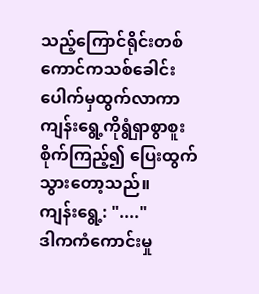သည့်ကြောင်ရိုင်းတစ်ကောင်ကသစ်ခေါင်းပေါက်မှထွက်လာကာ ကျန်းရွေ့ကိုရွံရှာစွာစူးစိုက်ကြည့်၍ ပြေးထွက်သွားတော့သည်။
ကျန်းရွေ့: "...."
ဒါကကံကောင်းမှု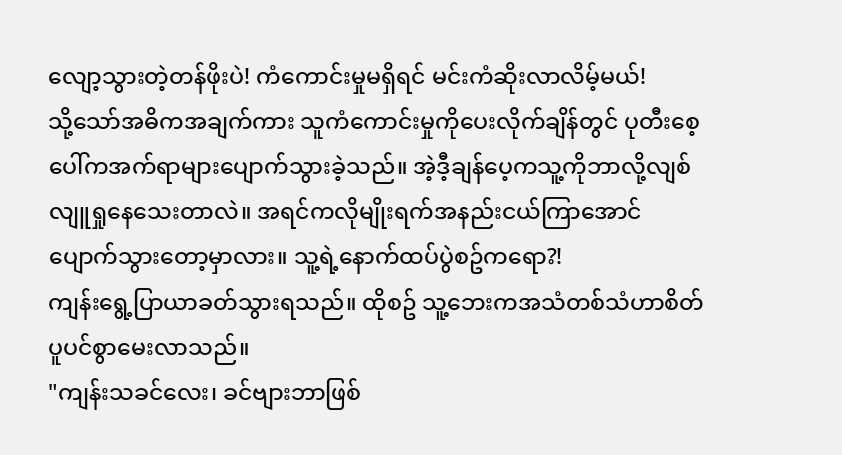လျော့သွားတဲ့တန်ဖိုးပဲ! ကံကောင်းမှုမရှိရင် မင်းကံဆိုးလာလိမ့်မယ်!
သို့သော်အဓိကအချက်ကား သူကံကောင်းမှုကိုပေးလိုက်ချိန်တွင် ပုတီးစေ့ပေါ်ကအက်ရာများပျောက်သွားခဲ့သည်။ အဲ့ဒီ့ချန်ပေ့ကသူ့ကိုဘာလို့လျစ်လျူရှုနေသေးတာလဲ။ အရင်ကလိုမျိုးရက်အနည်းငယ်ကြာအောင်ပျောက်သွားတော့မှာလား။ သူ့ရဲ့နောက်ထပ်ပွဲစဥ်ကရော?!
ကျန်းရွေ့ပြာယာခတ်သွားရသည်။ ထိုစဥ် သူ့ဘေးကအသံတစ်သံဟာစိတ်ပူပင်စွာမေးလာသည်။
"ကျန်းသခင်လေး၊ ခင်ဗျားဘာဖြစ်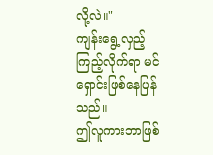လို့လဲ။"
ကျန်းရွေ့လှည့်ကြည့်လိုက်ရာ မင်ရှောင်းဖြစ်နေပြန်သည်။
ဤလူကားဘာဖြစ်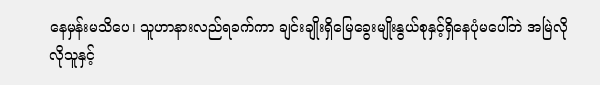နေမှန်းမသိပေ၊ သူဟာနားလည်ရခက်ကာ ချင်းချိုးရှိမြေခွေးမျိုးနွယ်စုနှင့်ရှိနေပုံမပေါ်ဘဲ အမြဲလိုလိုသူနှင့်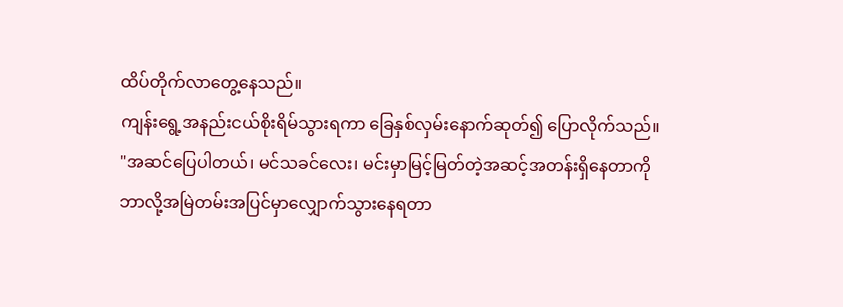ထိပ်တိုက်လာတွေ့နေသည်။
ကျန်းရွေ့အနည်းငယ်စိုးရိမ်သွားရကာ ခြေနှစ်လှမ်းနောက်ဆုတ်၍ ပြောလိုက်သည်။
"အဆင်ပြေပါတယ်၊ မင်သခင်လေး၊ မင်းမှာမြင့်မြတ်တဲ့အဆင့်အတန်းရှိနေတာကို ဘာလို့အမြဲတမ်းအပြင်မှာလျှောက်သွားနေရတာ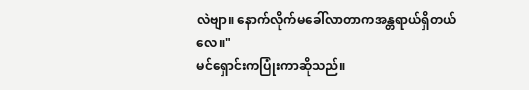လဲဗျာ။ နောက်လိုက်မခေါ်လာတာကအန္တရာယ်ရှိတယ်လေ။"
မင်ရှောင်းကပြုံးကာဆိုသည်။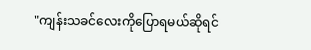"ကျန်းသခင်လေးကိုပြောရမယ်ဆိုရင်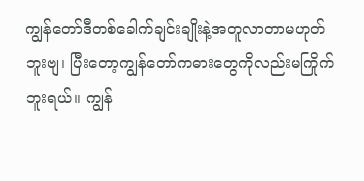ကျွန်တော်ဒီတစ်ခေါက်ချင်းချိုးနဲ့အတူလာတာမဟုတ်ဘူးဗျ၊ ပြီးတော့ကျွန်တော်ကဓားတွေကိုလည်းမကြိုက်ဘူးရယ်။ ကျွန်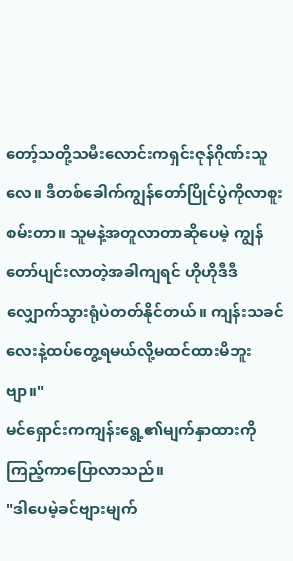တော့်သတို့သမီးလောင်းကရှင်းဇုန်ဂိုဏ်းသူလေ။ ဒီတစ်ခေါက်ကျွန်တော်ပြိုင်ပွဲကိုလာစူးစမ်းတာ။ သူမနဲ့အတူလာတာဆိုပေမဲ့ ကျွန်တော်ပျင်းလာတဲ့အခါကျရင် ဟိုဟိုဒီဒီလျှောက်သွားရုံပဲတတ်နိုင်တယ်။ ကျန်းသခင်လေးနဲ့ထပ်တွေ့ရမယ်လို့မထင်ထားမိဘူးဗျာ။"
မင်ရှောင်းကကျန်းရွေ့၏မျက်နှာထားကိုကြည့်ကာပြောလာသည်။
"ဒါပေမဲ့ခင်ဗျားမျက်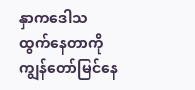နှာကဒေါသထွက်နေတာကိုကျွန်တော်မြင်နေ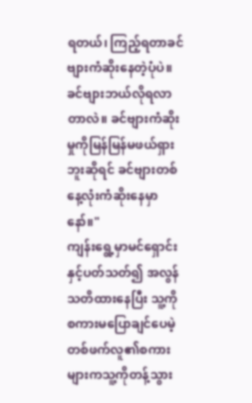ရတယ်၊ ကြည့်ရတာခင်ဗျားကံဆိုးနေတဲ့ပုံပဲ။ ခင်ဗျားဘယ်လိုရလာတာလဲ။ ခင်ဗျားကံဆိုးမှုကိုမြန်မြန်မဖယ်ရှားဘူးဆိုရင် ခင်ဗျားတစ်နေ့လုံးကံဆိုးနေမှာနော်။"
ကျန်းရွေ့မှာမင်ရှောင်းနှင့်ပတ်သတ်၍ အလွန်သတိထားနေပြီး သူ့ကိုစကားမပြောချင်ပေမဲ့ တစ်ဖက်လူ၏စကားများကသူ့ကိုတန့်သွား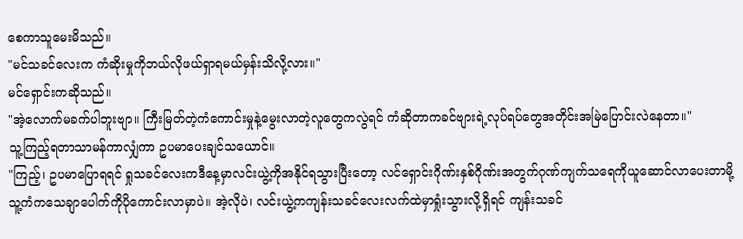စေကာသူမေးမိသည်။
"မင်သခင်လေးက ကံဆိုးမှုကိုဘယ်လိုဖယ်ရှာရမယ်မှန်းသိလို့လား။"
မင်ရှောင်းကဆိုသည်။
"အဲ့လောက်မခက်ပါဘူးဗျာ။ ကြီးမြတ်တဲ့ကံကောင်းမှုနဲ့မွေးလာတဲ့လူတွေကလွဲရင် ကံဆိုတာကခင်ဗျားရဲ့လုပ်ရပ်တွေအတိုင်းအမြဲပြောင်းလဲနေတာ။"
သူ့ကြည့်ရတာသာမန်ကာလျှံကာ ဥပမာပေးချင်သယောင်။
"ကြည့်၊ ဥပမာပြောရရင် ရှုသခင်လေးကဒီနေ့မှာလင်းယွဲ့ကိုအနိုင်ရသွားပြီးတော့ လင်ရှောင်းဂိုဏ်းနှစ်ဂိုဏ်းအတွက်ဂုဏ်ကျက်သရေကိုယူဆောင်လာပေးတာမို့ သူ့ကံကသေချာပေါက်ကိုပိုကောင်းလာမှာပဲ။ အဲ့လိုပဲ၊ လင်းယွဲ့ကကျန်းသခင်လေးလက်ထဲမှာရှုံးသွားလို့ရှိရင် ကျန်းသခင်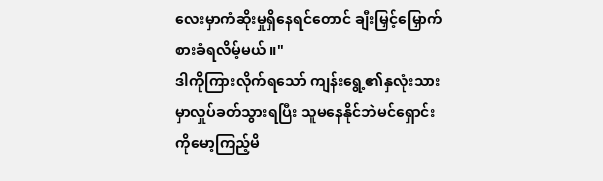လေးမှာကံဆိုးမှုရှိနေရင်တောင် ချီးမြှင့်မြှောက်စားခံရလိမ့်မယ်။"
ဒါကိုကြားလိုက်ရသော် ကျန်းရွေ့၏နှလုံးသားမှာလှုပ်ခတ်သွားရပြီး သူမနေနိုင်ဘဲမင်ရှောင်းကိုမော့ကြည့်မိ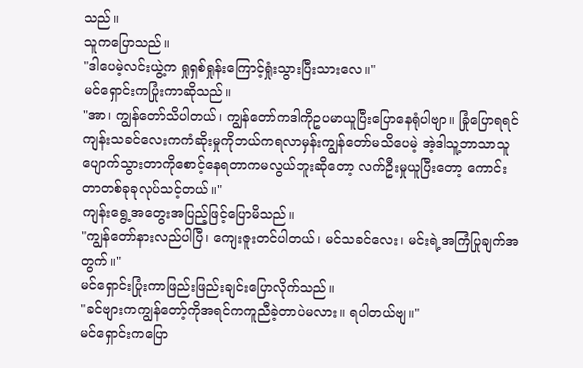သည်။
သူကပြောသည်။
"ဒါပေမဲ့လင်းယွဲ့က ရှုရှစ်ရှုန်းကြောင့်ရှုံးသွားပြီးသားလေ။"
မင်ရှောင်းကပြုံးကာဆိုသည်။
"အာ၊ ကျွန်တော်သိပါတယ်၊ ကျွန်တော်ကဒါကိုဥပမာယူပြီးပြောနေရုံပါဗျာ။ ခြုံပြောရရင် ကျန်းသခင်လေးကကံဆိုးမှုကိုဘယ်ကရလာမှန်းကျွန်တော်မသိပေမဲ့ အဲ့ဒါသူ့ဘာသာသူပျောက်သွားတာကိုစောင့်နေရတာကမလွယ်ဘူးဆိုတော့ လက်ဦးမှုယူပြီးတော့ ကောင်းတာတစ်ခုခုလုပ်သင့်တယ်။"
ကျန်းရွေ့အတွေးအပြည့်ဖြင့်ပြောမိသည်။
"ကျွန်တော်နားလည်ပါပြီ၊ ကျေးဇူးတင်ပါတယ်၊ မင်သခင်လေး၊ မင်းရဲ့အကြံပြုချက်အတွက်။"
မင်ရှောင်းပြုံးကာဖြည်းဖြည်းချင်းပြောလိုက်သည်။
"ခင်ဗျားကကျွန်တော့်ကိုအရင်ကကူညီခဲ့တာပဲမလား။ ရပါတယ်ဗျ။"
မင်ရှောင်းကပြော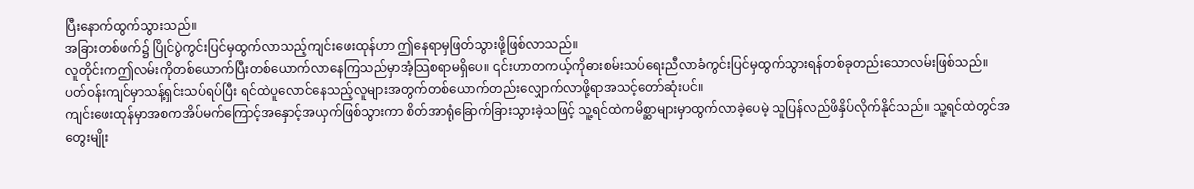ပြီးနောက်ထွက်သွားသည်။
အခြားတစ်ဖက်၌ ပြိုင်ပွဲကွင်းပြင်မှထွက်လာသည့်ကျင်းဖေးထုန်ဟာ ဤနေရာမှဖြတ်သွားဖို့ဖြစ်လာသည်။
လူတိုင်းကဤလမ်းကိုတစ်ယောက်ပြီးတစ်ယောက်လာနေကြသည်မှာအံ့သြစရာမရှိပေ။ ၎င်းဟာတကယ့်ကိုဓားစမ်းသပ်ရေးညီလာခံကွင်းပြင်မှထွက်သွားရန်တစ်ခုတည်းသောလမ်းဖြစ်သည်။ ပတ်ဝန်းကျင်မှာသန့်ရှင်းသပ်ရပ်ပြီး ရင်ထဲပူလောင်နေသည့်လူများအတွက်တစ်ယောက်တည်းလျှောက်လာဖို့ရာအသင့်တော်ဆုံးပင်။
ကျင်းဖေးထုန်မှာအစကအိပ်မက်ကြောင့်အနှောင့်အယှက်ဖြစ်သွားကာ စိတ်အာရုံခြောက်ခြားသွားခဲ့သဖြင့် သူ့ရင်ထဲကမိစ္ဆာများမှာထွက်လာခဲ့ပေမဲ့ သူပြန်လည်ဖိနှိပ်လိုက်နိုင်သည်။ သူ့ရင်ထဲတွင်အတွေးမျိုး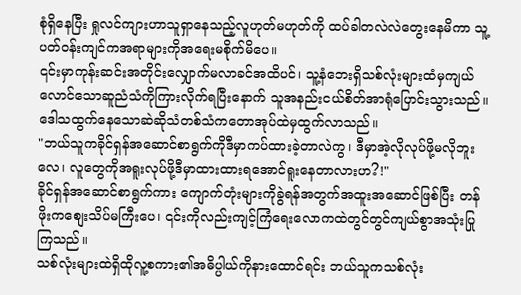စုံရှိနေပြီး ရှုလင်ကျားဟာသူရှာနေသည့်လူဟုတ်မဟုတ်ကို ထပ်ခါတလဲလဲတွေးနေမိကာ သူ့ပတ်ဝန်းကျင်ကအရာများကိုအရေးမစိုက်မိပေ။
၎င်းမှာကုန်းဆင်းအတိုင်းလျှောက်မလာခင်အထိပင်၊ သူ့နံဘေးရှိသစ်လုံးများထံမှကျယ်လောင်သောဆူညံသံကိုကြားလိုက်ရပြီးနောက် သူအနည်းငယ်စိတ်အာရုံပြောင်းသွားသည်။
ဒေါသထွက်နေသောဆဲဆိုသံတစ်သံကတောအုပ်ထဲမှထွက်လာသည်။
"ဘယ်သူကခိုင်ရှန်အဆောင်စာရွက်ကိုဒီမှာကပ်ထားခဲ့တာလဲကွ၊ ဒီမှာအဲ့လိုလုပ်ဖို့မလိုဘူးလေ၊ လူတွေကိုအရူးလုပ်ဖို့ဒီမှာထားထားရအောင်ရူးနေတာလားဟ?!"
ခိုင်ရှန်အဆောင်စာရွက်ကား ကျောက်တုံးများကိုခွဲရန်အတွက်အထူးအဆောင်ဖြစ်ပြီး တန်ဖိုးကစျေးသိပ်မကြီးပေ၊ ၎င်းကိုလည်းကျင့်ကြံရေးလောကထဲတွင်တွင်ကျယ်စွာအသုံးပြုကြသည်။
သစ်လုံးများထဲရှိထိုလူ့စကား၏အဓိပ္ပါယ်ကိုနားထောင်ရင်း ဘယ်သူကသစ်လုံး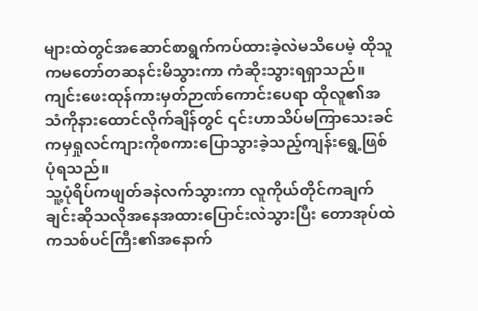များထဲတွင်အဆောင်စာရွက်ကပ်ထားခဲ့လဲမသိပေမဲ့ ထိုသူကမတော်တဆနင်းမိသွားကာ ကံဆိုးသွားရရှာသည်။
ကျင်းဖေးထုန်ကားမှတ်ဉာဏ်ကောင်းပေရာ ထိုလူ၏အသံကိုနားထောင်လိုက်ချိန်တွင် ၎င်းဟာသိပ်မကြာသေးခင်ကမှရှုလင်ကျားကိုစကားပြောသွားခဲ့သည့်ကျန်းရွေ့ဖြစ်ပုံရသည်။
သူ့ပုံရိပ်ကဖျတ်ခနဲလက်သွားကာ လူကိုယ်တိုင်ကချက်ချင်းဆိုသလိုအနေအထားပြောင်းလဲသွားပြီး တောအုပ်ထဲကသစ်ပင်ကြီး၏အနောက်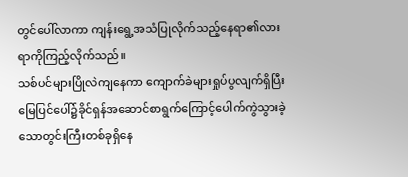တွင်ပေါ်လာကာ ကျန်းရွေ့အသံပြုလိုက်သည့်နေရာ၏လားရာကိုကြည့်လိုက်သည်။
သစ်ပင်များပြိုလဲကျနေကာ ကျောက်ခဲများရှုပ်ပွလျက်ရှိပြီး မြေပြင်ပေါ်၌ခိုင်ရှန်အဆောင်စာရွက်ကြောင့်ပေါက်ကွဲသွားခဲ့သောတွင်းကြီးတစ်ခုရှိနေ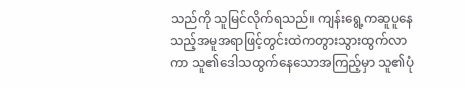သည်ကို သူမြင်လိုက်ရသည်။ ကျန်းရွေ့ကဆူပူနေသည့်အမူအရာဖြင့်တွင်းထဲကတွားသွားထွက်လာကာ သူ၏ဒေါသထွက်နေသောအကြည့်မှာ သူ၏ပုံ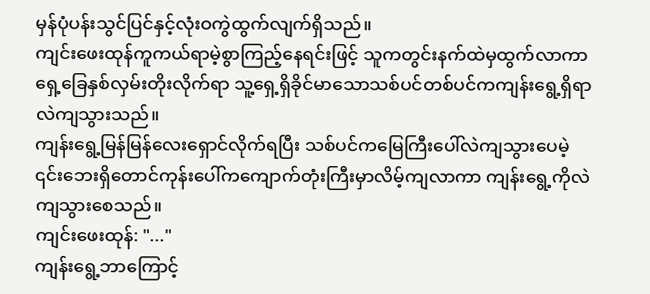မှန်ပုံပန်းသွင်ပြင်နှင့်လုံးဝကွဲထွက်လျက်ရှိသည်။
ကျင်းဖေးထုန်ကူကယ်ရာမဲ့စွာကြည့်နေရင်းဖြင့် သူကတွင်းနက်ထဲမှထွက်လာကာ ရှေ့ခြေနှစ်လှမ်းတိုးလိုက်ရာ သူ့ရှေ့ရှိခိုင်မာသောသစ်ပင်တစ်ပင်ကကျန်းရွေ့ရှိရာလဲကျသွားသည်။
ကျန်းရွေ့မြန်မြန်လေးရှောင်လိုက်ရပြီး သစ်ပင်ကမြေကြီးပေါ်လဲကျသွားပေမဲ့ ၎င်းဘေးရှိတောင်ကုန်းပေါ်ကကျောက်တုံးကြီးမှာလိမ့်ကျလာကာ ကျန်းရွေ့ကိုလဲကျသွားစေသည်။
ကျင်းဖေးထုန်: "..."
ကျန်းရွေ့ဘာကြောင့်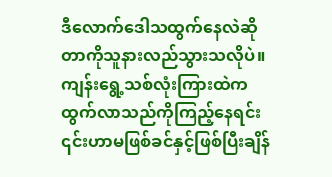ဒီလောက်ဒေါသထွက်နေလဲဆိုတာကိုသူနားလည်သွားသလိုပဲ။
ကျန်းရွေ့သစ်လုံးကြားထဲကထွက်လာသည်ကိုကြည့်နေရင်း ၎င်းဟာမဖြစ်ခင်နှင့်ဖြစ်ပြီးချိန်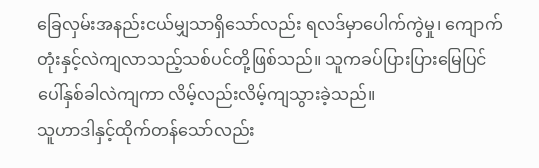ခြေလှမ်းအနည်းငယ်မျှသာရှိသော်လည်း ရလဒ်မှာပေါက်ကွဲမှု၊ ကျောက်တုံးနှင့်လဲကျလာသည့်သစ်ပင်တို့ဖြစ်သည်။ သူကခပ်ပြားပြားမြေပြင်ပေါ်နှစ်ခါလဲကျကာ လိမ့်လည်းလိမ့်ကျသွားခဲ့သည်။
သူဟာဒါနှင့်ထိုက်တန်သော်လည်း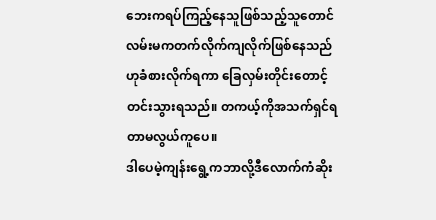ဘေးကရပ်ကြည့်နေသူဖြစ်သည့်သူတောင် လမ်းမကတက်လိုက်ကျလိုက်ဖြစ်နေသည်ဟုခံစားလိုက်ရကာ ခြေလှမ်းတိုင်းတောင့်တင်းသွားရသည်။ တကယ့်ကိုအသက်ရှင်ရတာမလွယ်ကူပေ။
ဒါပေမဲ့ကျန်းရွေ့ကဘာလို့ဒီလောက်ကံဆိုး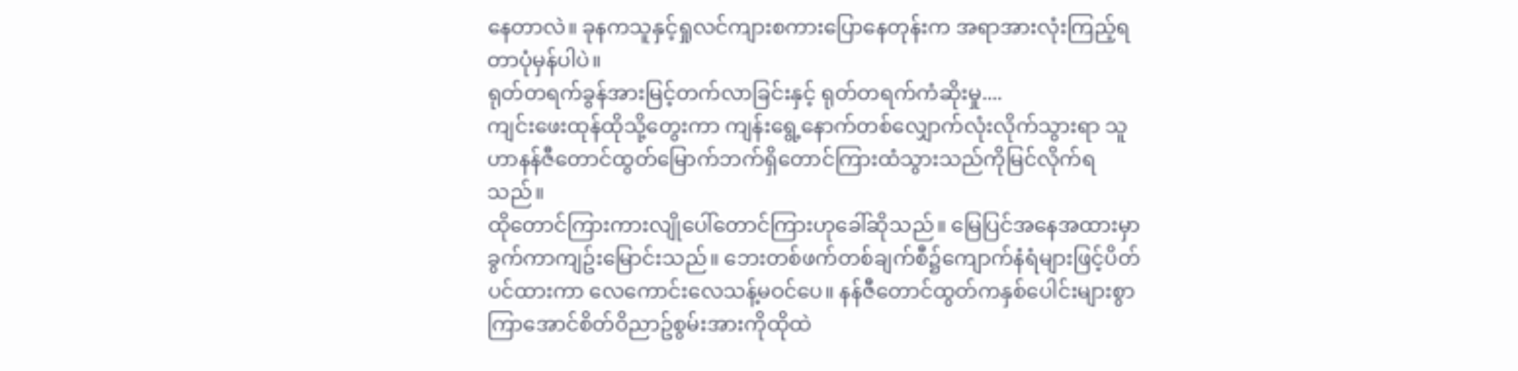နေတာလဲ။ ခုနကသူနှင့်ရှုလင်ကျားစကားပြောနေတုန်းက အရာအားလုံးကြည့်ရတာပုံမှန်ပါပဲ။
ရုတ်တရက်ခွန်အားမြင့်တက်လာခြင်းနှင့် ရုတ်တရက်ကံဆိုးမှု....
ကျင်းဖေးထုန်ထိုသို့တွေးကာ ကျန်းရွေ့နောက်တစ်လျှောက်လုံးလိုက်သွားရာ သူဟာနန်ဇီတောင်ထွတ်မြောက်ဘက်ရှိတောင်ကြားထံသွားသည်ကိုမြင်လိုက်ရသည်။
ထိုတောင်ကြားကားလျိုပေါ်တောင်ကြားဟုခေါ်ဆိုသည်။ မြေပြင်အနေအထားမှာခွက်ကာကျဥ်းမြောင်းသည်။ ဘေးတစ်ဖက်တစ်ချက်စီ၌ကျောက်နံရံများဖြင့်ပိတ်ပင်ထားကာ လေကောင်းလေသန့်မဝင်ပေ။ နန်ဇီတောင်ထွတ်ကနှစ်ပေါင်းများစွာကြာအောင်စိတ်ဝိညာဥ်စွမ်းအားကိုထိုထဲ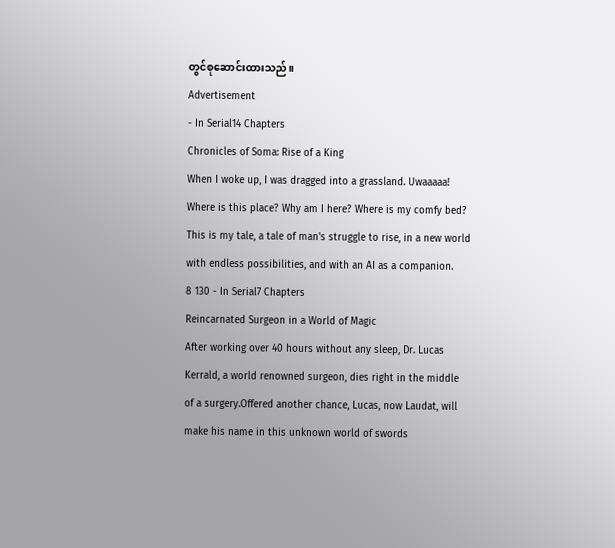တွင်စုဆောင်းထားသည်။
Advertisement
- In Serial14 Chapters
Chronicles of Soma: Rise of a King
When I woke up, I was dragged into a grassland. Uwaaaaa! Where is this place? Why am I here? Where is my comfy bed? This is my tale, a tale of man's struggle to rise, in a new world with endless possibilities, and with an AI as a companion.
8 130 - In Serial7 Chapters
Reincarnated Surgeon in a World of Magic
After working over 40 hours without any sleep, Dr. Lucas Kerrald, a world renowned surgeon, dies right in the middle of a surgery.Offered another chance, Lucas, now Laudat, will make his name in this unknown world of swords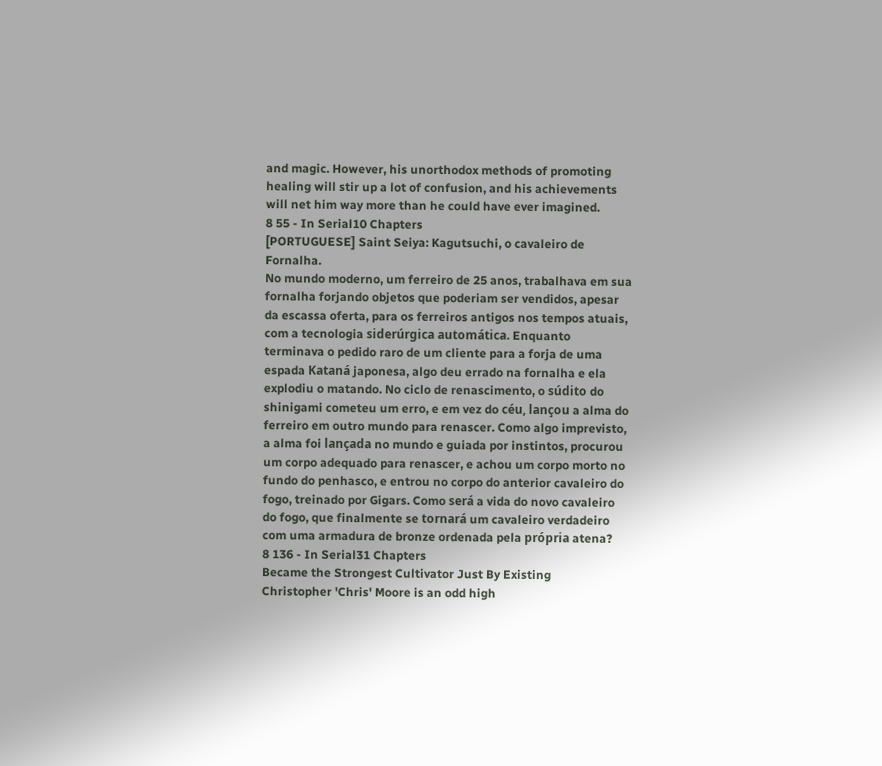and magic. However, his unorthodox methods of promoting healing will stir up a lot of confusion, and his achievements will net him way more than he could have ever imagined.
8 55 - In Serial10 Chapters
[PORTUGUESE] Saint Seiya: Kagutsuchi, o cavaleiro de Fornalha.
No mundo moderno, um ferreiro de 25 anos, trabalhava em sua fornalha forjando objetos que poderiam ser vendidos, apesar da escassa oferta, para os ferreiros antigos nos tempos atuais, com a tecnologia siderúrgica automática. Enquanto terminava o pedido raro de um cliente para a forja de uma espada Kataná japonesa, algo deu errado na fornalha e ela explodiu o matando. No ciclo de renascimento, o súdito do shinigami cometeu um erro, e em vez do céu, lançou a alma do ferreiro em outro mundo para renascer. Como algo imprevisto, a alma foi lançada no mundo e guiada por instintos, procurou um corpo adequado para renascer, e achou um corpo morto no fundo do penhasco, e entrou no corpo do anterior cavaleiro do fogo, treinado por Gigars. Como será a vida do novo cavaleiro do fogo, que finalmente se tornará um cavaleiro verdadeiro com uma armadura de bronze ordenada pela própria atena?
8 136 - In Serial31 Chapters
Became the Strongest Cultivator Just By Existing
Christopher 'Chris' Moore is an odd high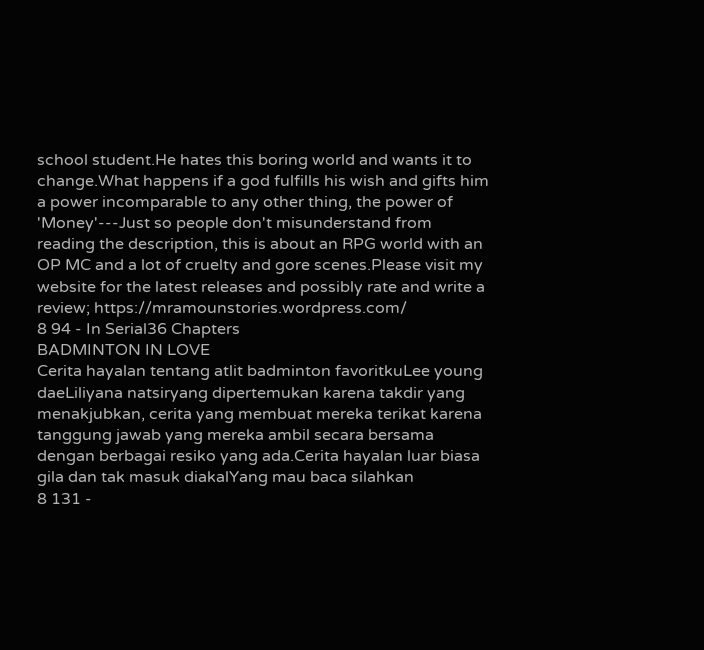school student.He hates this boring world and wants it to change.What happens if a god fulfills his wish and gifts him a power incomparable to any other thing, the power of 'Money'---Just so people don't misunderstand from reading the description, this is about an RPG world with an OP MC and a lot of cruelty and gore scenes.Please visit my website for the latest releases and possibly rate and write a review; https://mramounstories.wordpress.com/
8 94 - In Serial36 Chapters
BADMINTON IN LOVE
Cerita hayalan tentang atlit badminton favoritkuLee young daeLiliyana natsiryang dipertemukan karena takdir yang menakjubkan, cerita yang membuat mereka terikat karena tanggung jawab yang mereka ambil secara bersama dengan berbagai resiko yang ada.Cerita hayalan luar biasa gila dan tak masuk diakalYang mau baca silahkan
8 131 -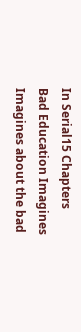In Serial15 Chapters
Bad Education Imagines
Imagines about the bad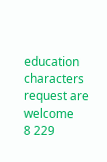education characters request are welcome
8 229